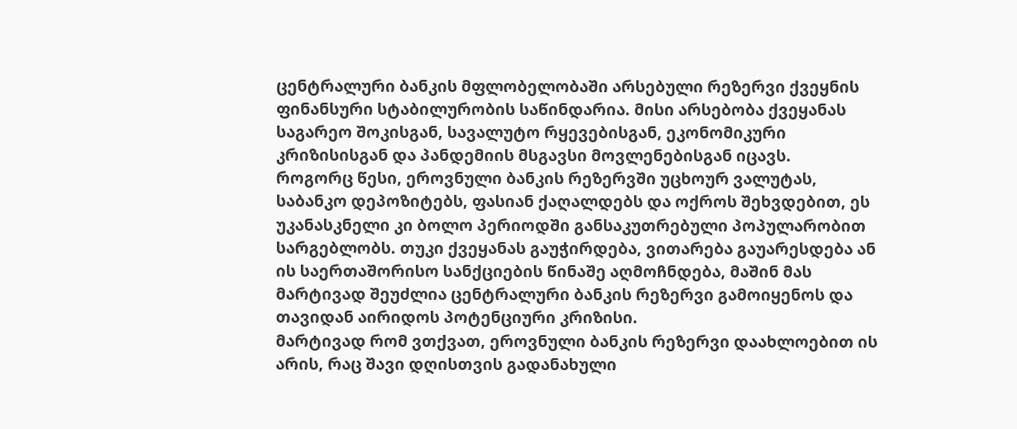ცენტრალური ბანკის მფლობელობაში არსებული რეზერვი ქვეყნის ფინანსური სტაბილურობის საწინდარია. მისი არსებობა ქვეყანას საგარეო შოკისგან, სავალუტო რყევებისგან, ეკონომიკური კრიზისისგან და პანდემიის მსგავსი მოვლენებისგან იცავს.
როგორც წესი, ეროვნული ბანკის რეზერვში უცხოურ ვალუტას, საბანკო დეპოზიტებს, ფასიან ქაღალდებს და ოქროს შეხვდებით, ეს უკანასკნელი კი ბოლო პერიოდში განსაკუთრებული პოპულარობით სარგებლობს. თუკი ქვეყანას გაუჭირდება, ვითარება გაუარესდება ან ის საერთაშორისო სანქციების წინაშე აღმოჩნდება, მაშინ მას მარტივად შეუძლია ცენტრალური ბანკის რეზერვი გამოიყენოს და თავიდან აირიდოს პოტენციური კრიზისი.
მარტივად რომ ვთქვათ, ეროვნული ბანკის რეზერვი დაახლოებით ის არის, რაც შავი დღისთვის გადანახული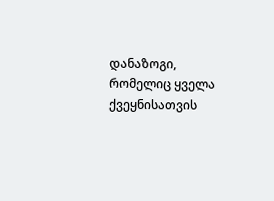დანაზოგი, რომელიც ყველა ქვეყნისათვის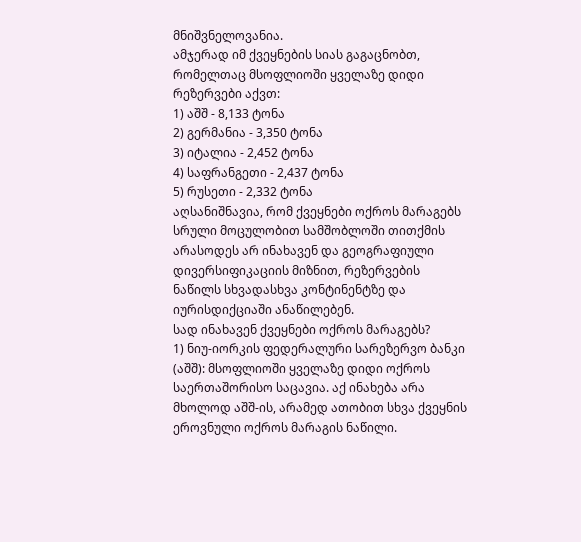მნიშვნელოვანია.
ამჯერად იმ ქვეყნების სიას გაგაცნობთ, რომელთაც მსოფლიოში ყველაზე დიდი რეზერვები აქვთ:
1) აშშ - 8,133 ტონა
2) გერმანია - 3,350 ტონა
3) იტალია - 2,452 ტონა
4) საფრანგეთი - 2,437 ტონა
5) რუსეთი - 2,332 ტონა
აღსანიშნავია, რომ ქვეყნები ოქროს მარაგებს სრული მოცულობით სამშობლოში თითქმის არასოდეს არ ინახავენ და გეოგრაფიული დივერსიფიკაციის მიზნით, რეზერვების ნაწილს სხვადასხვა კონტინენტზე და იურისდიქციაში ანაწილებენ.
სად ინახავენ ქვეყნები ოქროს მარაგებს?
1) ნიუ-იორკის ფედერალური სარეზერვო ბანკი (აშშ): მსოფლიოში ყველაზე დიდი ოქროს საერთაშორისო საცავია. აქ ინახება არა მხოლოდ აშშ-ის, არამედ ათობით სხვა ქვეყნის ეროვნული ოქროს მარაგის ნაწილი.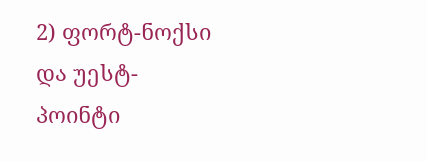2) ფორტ-ნოქსი და უესტ-პოინტი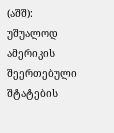(აშშ): უშუალოდ ამერიკის შეერთებული შტატების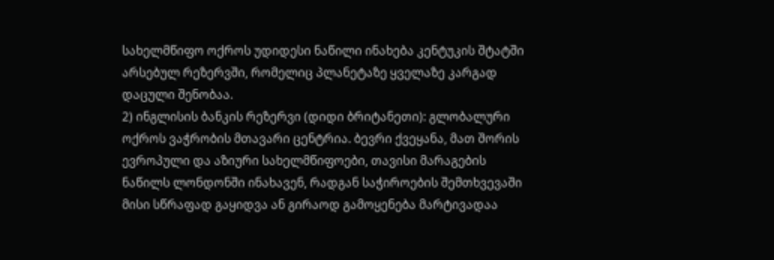სახელმწიფო ოქროს უდიდესი ნაწილი ინახება კენტუკის შტატში არსებულ რეზერვში, რომელიც პლანეტაზე ყველაზე კარგად დაცული შენობაა.
2) ინგლისის ბანკის რეზერვი (დიდი ბრიტანეთი): გლობალური ოქროს ვაჭრობის მთავარი ცენტრია. ბევრი ქვეყანა, მათ შორის ევროპული და აზიური სახელმწიფოები, თავისი მარაგების ნაწილს ლონდონში ინახავენ, რადგან საჭიროების შემთხვევაში მისი სწრაფად გაყიდვა ან გირაოდ გამოყენება მარტივადაა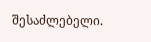შესაძლებელი.